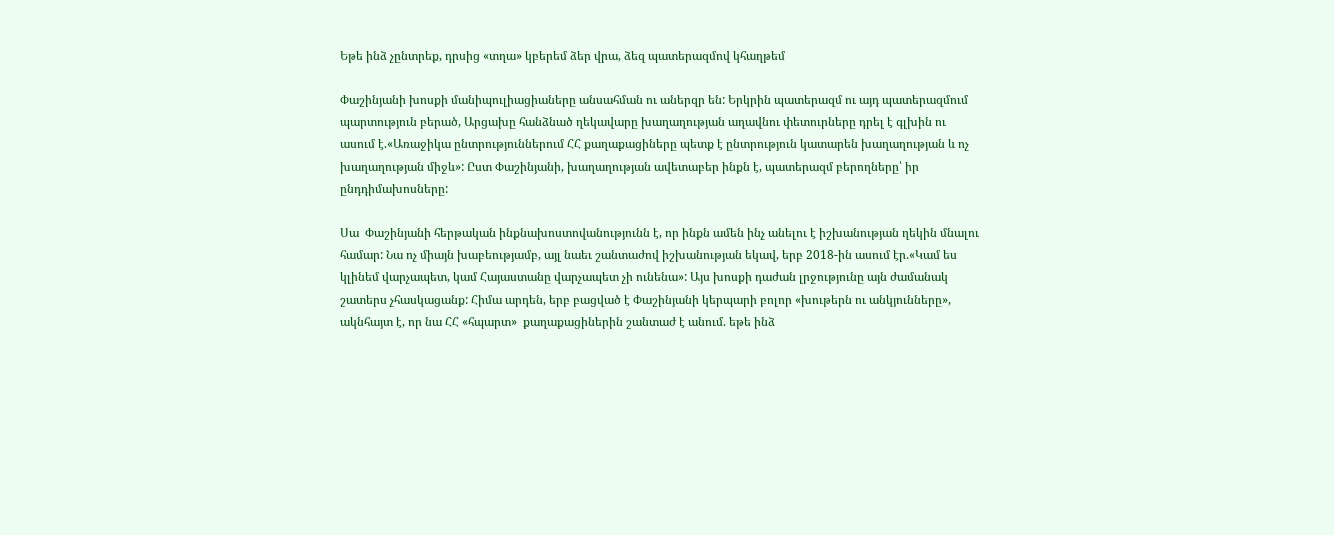Եթե ինձ չընտրեք, դրսից «տղա» կբերեմ ձեր վրա, ձեզ պատերազմով կհաղթեմ

Փաշինյանի խոսքի մանիպուլիացիաները անսահման ու աներզր են: Երկրին պատերազմ ու այդ պատերազմում պարտություն բերած, Արցախը հանձնած ղեկավարը խաղաղության աղավնու փետուրները դրել է գլխին ու ասում է.«Առաջիկա ընտրություններում ՀՀ քաղաքացիները պետք է ընտրություն կատարեն խաղաղության և ոչ խաղաղության միջև»: Ըստ Փաշինյանի, խաղաղության ավետաբեր ինքն է, պատերազմ բերողները՝ իր ընդդիմախոսները:

Սա  Փաշինյանի հերթական ինքնախոստովանությունն է, որ ինքն ամեն ինչ անելու է իշխանության ղեկին մնալու համար: Նա ոչ միայն խաբեությամբ, այլ նաեւ շանտաժով իշխանության եկավ, երբ 2018-ին ասում էր.«Կամ ես կլինեմ վարչապետ, կամ Հայաստանը վարչապետ չի ունենա»: Այս խոսքի դաժան լրջությունը այն ժամանակ շատերս չհասկացանք: Հիմա արդեն, երբ բացված է Փաշինյանի կերպարի բոլոր «խութերն ու անկյունները», ակնհայտ է, որ նա ՀՀ «հպարտ»  քաղաքացիներին շանտաժ է անում. եթե ինձ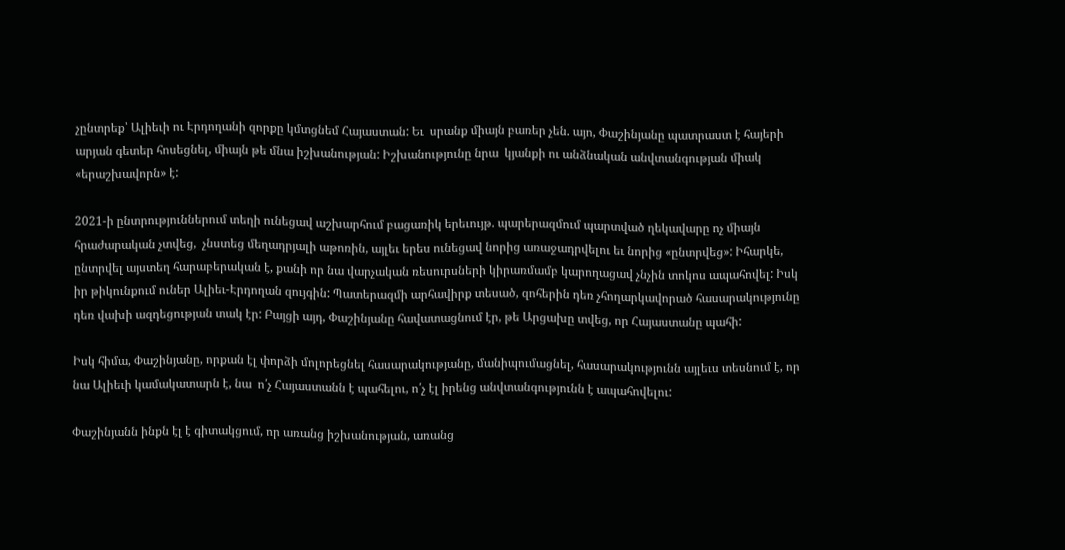չընտրեք՝ Ալիեւի ու Էրդողանի զորքը կմտցնեմ Հայաստան: Եւ  սրանք միայն բառեր չեն. այո, Փաշինյանը պատրաստ է հայերի արյան գետեր հոսեցնել, միայն թե մնա իշխանության: Իշխանությունը նրա  կյանքի ու անձնական անվտանգության միակ «երաշխավորն» է:

2021-ի ընտրություններում տեղի ունեցավ աշխարհում բացառիկ երեւույթ. պարերազմում պարտված ղեկավարը ոչ միայն հրաժարական չտվեց,  չնստեց մեղադրյալի աթոռին, այլեւ երես ունեցավ նորից առաջադրվելու եւ նորից «ընտրվեց»: Իհարկե, ընտրվել այստեղ հարաբերական է, քանի որ նա վարչական ռեսուրսների կիրառմամբ կարողացավ չնչին տոկոս ապահովել: Իսկ իր թիկունքում ուներ Ալիեւ-Էրդողան զույգին: Պատերազմի արհավիրք տեսած, զոհերին դեռ չհողարկավորած հասարակությունը դեռ վախի ազդեցության տակ էր: Բայցի այդ, Փաշինյանը հավատացնում էր, թե Արցախը տվեց, որ Հայաստանը պահի:

Իսկ հիմա, Փաշինյանը, որքան էլ փորձի մոլորեցնել հասարակությանը, մանիպումացնել, հասարակությունն այլեւս տեսնում է, որ նա Ալիեւի կամակատարն է, նա  ո՛չ Հայաստանն է պահելու, ո՛չ էլ իրենց անվտանգությունն է ապահովելու:

Փաշինյանն ինքն էլ է գիտակցում, որ առանց իշխանության, առանց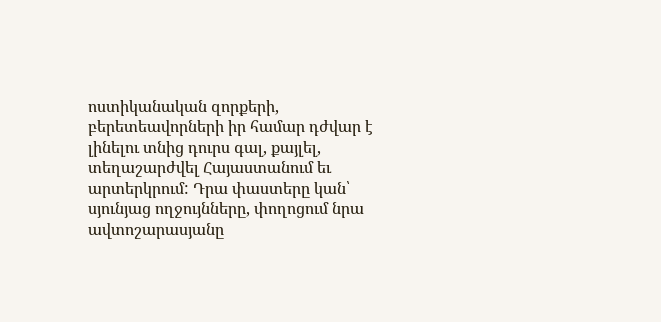ոստիկանական զորքերի, բերետեավորների իր համար դժվար է լինելու տնից դուրս գալ, քայլել, տեղաշարժվել Հայաստանում եւ արտերկրում: Դրա փաստերը կան՝ սյունյաց ողջույնները, փողոցում նրա ավտոշարասյանը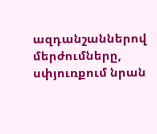ազդանշաններով մերժումները, սփյուռքում նրան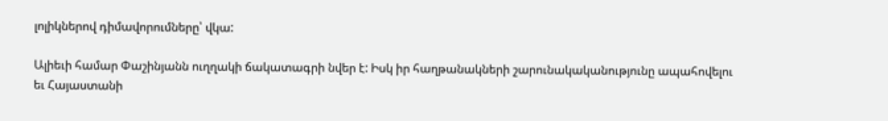լոլիկներով դիմավորումները՝ վկա:

Ալիեւի համար Փաշինյանն ուղղակի ճակատագրի նվեր է: Իսկ իր հաղթանակների շարունակականությունը ապահովելու եւ Հայաստանի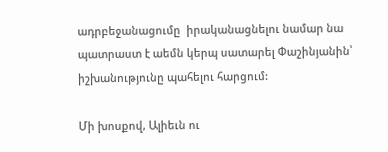ադրբեջանացումը  իրականացնելու նամար նա պատրաստ է աեմն կերպ սատարել Փաշինյանին՝ իշխանությունը պահելու հարցում:

Մի խոսքով, Ալիեւն ու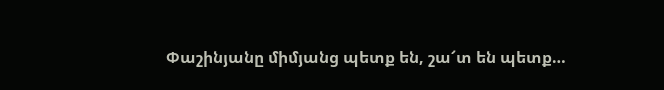Փաշինյանը միմյանց պետք են, շա՜տ են պետք…